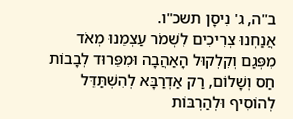ב"ה, ג' נִיסָן תשכ"ו.
אֲנַחְנוּ צְרִיכִים לִשְׁמֹר עַצְמֵנוּ מְאֹד מִפְּגַם וְקִלְקוּל הָאַהֲבָה וּמִפֵּרוּד לְבָבוֹת חַס וְשָׁלוֹם, רַק אַדְרַבָּא לְהִשְׁתַּדֵּל לְהוֹסִיף וּלְהַרְבּוֹת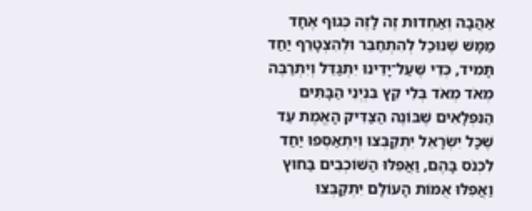אַהֲבָה וְאַחְדוּת זֶה לָזֶה כְּגוּף אֶחָד מַמָּשׁ שֶׁנּוּכַל לְהִתְחַבֵּר וּלְהִצְטָרֵף יַחַד תָּמִיד, כְּדֵי שֶׁעַל־יָדֵינוּ יִתְגַּדֵּל וְיִתְרַבֶּה מְאֹד מְאֹד בְּלִי קֵץ בִּנְיְנֵי הַבָּתִּים הַנִּפְלָאִים שֶׁבּוֹנֶה הַצַּדִּיק הָאֱמֶת עַד שֶׁכָּל יִשְׂרָאֵל יִתְקַבְּצוּ וְיִתְאַסְּפוּ יַחַד לִכְנֹס בָּהֶם, וַאֲפִלּוּ הַשּׁוֹכְבִים בַּחוּץ וַאֲפִלּוּ אֻמּוֹת הָעוֹלָם יִתְקַבְּצוּ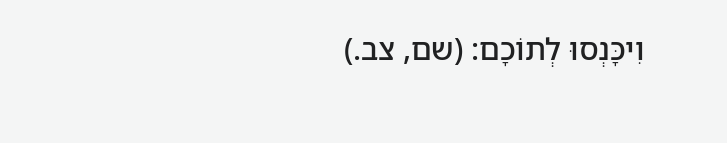וִיכָּנְסוּ לְתוֹכָם: (שם, צב.)